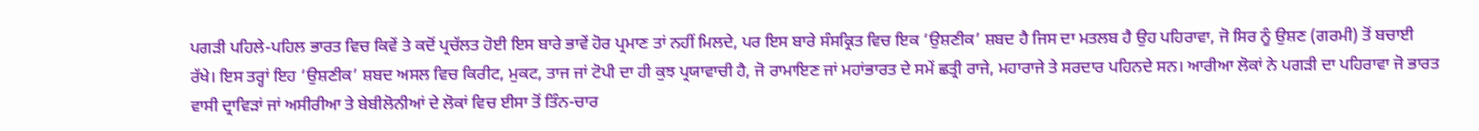ਪਗੜੀ ਪਹਿਲੇ-ਪਹਿਲ ਭਾਰਤ ਵਿਚ ਕਿਵੇਂ ਤੇ ਕਦੋਂ ਪ੍ਰਚੱਲਤ ਹੋਈ ਇਸ ਬਾਰੇ ਭਾਵੇਂ ਹੋਰ ਪ੍ਰਮਾਣ ਤਾਂ ਨਹੀਂ ਮਿਲਦੇ, ਪਰ ਇਸ ਬਾਰੇ ਸੰਸਕ੍ਰਿਤ ਵਿਚ ਇਕ ‘ਉਸ਼ਣੀਕ’ ਸ਼ਬਦ ਹੈ ਜਿਸ ਦਾ ਮਤਲਬ ਹੈ ਉਹ ਪਹਿਰਾਵਾ, ਜੋ ਸਿਰ ਨੂੰ ਉਸ਼ਣ (ਗਰਮੀ) ਤੋਂ ਬਚਾਈ ਰੱਖੇ। ਇਸ ਤਰ੍ਹਾਂ ਇਹ ‘ਉਸ਼ਣੀਕ’ ਸ਼ਬਦ ਅਸਲ ਵਿਚ ਕਿਰੀਟ, ਮੁਕਟ, ਤਾਜ ਜਾਂ ਟੋਪੀ ਦਾ ਹੀ ਕੁਝ ਪ੍ਰਯਾਵਾਚੀ ਹੈ, ਜੋ ਰਾਮਾਇਣ ਜਾਂ ਮਹਾਂਭਾਰਤ ਦੇ ਸਮੇਂ ਛਤ੍ਰੀ ਰਾਜੇ, ਮਹਾਰਾਜੇ ਤੇ ਸਰਦਾਰ ਪਹਿਨਦੇ ਸਨ। ਆਰੀਆ ਲੋਕਾਂ ਨੇ ਪਗੜੀ ਦਾ ਪਹਿਰਾਵਾ ਜੋ ਭਾਰਤ ਵਾਸੀ ਦ੍ਰਾਵਿੜਾਂ ਜਾਂ ਅਸੀਰੀਆ ਤੇ ਬੇਬੀਲੋਨੀਆਂ ਦੇ ਲੋਕਾਂ ਵਿਚ ਈਸਾ ਤੋਂ ਤਿੰਨ-ਚਾਰ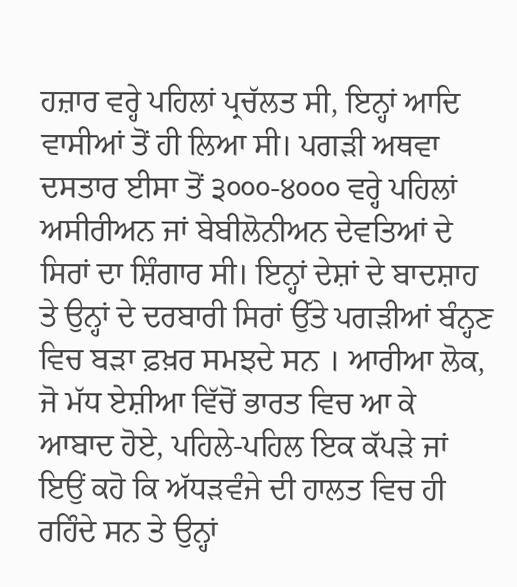ਹਜ਼ਾਰ ਵਰ੍ਹੇ ਪਹਿਲਾਂ ਪ੍ਰਚੱਲਤ ਸੀ, ਇਨ੍ਹਾਂ ਆਦਿ ਵਾਸੀਆਂ ਤੋਂ ਹੀ ਲਿਆ ਸੀ। ਪਗੜੀ ਅਥਵਾ ਦਸਤਾਰ ਈਸਾ ਤੋਂ ੩੦੦੦-੪੦੦੦ ਵਰ੍ਹੇ ਪਹਿਲਾਂ ਅਸੀਰੀਅਨ ਜਾਂ ਬੇਬੀਲੋਨੀਅਨ ਦੇਵਤਿਆਂ ਦੇ ਸਿਰਾਂ ਦਾ ਸ਼ਿੰਗਾਰ ਸੀ। ਇਨ੍ਹਾਂ ਦੇਸ਼ਾਂ ਦੇ ਬਾਦਸ਼ਾਹ ਤੇ ਉਨ੍ਹਾਂ ਦੇ ਦਰਬਾਰੀ ਸਿਰਾਂ ਉੱਤੇ ਪਗੜੀਆਂ ਬੰਨ੍ਹਣ ਵਿਚ ਬੜਾ ਫ਼ਖ਼ਰ ਸਮਝਦੇ ਸਨ । ਆਰੀਆ ਲੋਕ, ਜੋ ਮੱਧ ਏਸ਼ੀਆ ਵਿੱਚੋਂ ਭਾਰਤ ਵਿਚ ਆ ਕੇ ਆਬਾਦ ਹੋਏ, ਪਹਿਲੇ-ਪਹਿਲ ਇਕ ਕੱਪੜੇ ਜਾਂ ਇਉਂ ਕਹੋ ਕਿ ਅੱਧੜਵੰਜੇ ਦੀ ਹਾਲਤ ਵਿਚ ਹੀ ਰਹਿੰਦੇ ਸਨ ਤੇ ਉਨ੍ਹਾਂ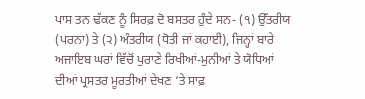ਪਾਸ ਤਨ ਢੱਕਣ ਨੂੰ ਸਿਰਫ਼ ਦੋ ਬਸਤਰ ਹੁੰਦੇ ਸਨ- (੧) ਉੱਤਰੀਯ (ਪਰਨਾ) ਤੇ (੨) ਅੰਤਰੀਯ (ਧੋਤੀ ਜਾਂ ਕਹਾਈ), ਜਿਨ੍ਹਾਂ ਬਾਰੇ ਅਜਾਇਬ ਘਰਾਂ ਵਿੱਚੋਂ ਪੁਰਾਣੇ ਰਿਖੀਆਂ-ਮੁਨੀਆਂ ਤੇ ਯੋਧਿਆਂ ਦੀਆਂ ਪ੍ਰਸਤਰ ਮੂਰਤੀਆਂ ਦੇਖਣ ‘ਤੇ ਸਾਫ਼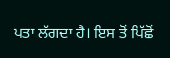ਪਤਾ ਲੱਗਦਾ ਹੈ। ਇਸ ਤੋਂ ਪਿੱਛੋਂ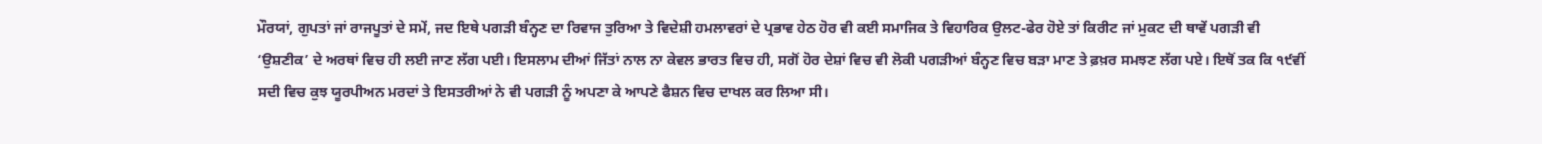ਮੌਰਯਾਂ, ਗੁਪਤਾਂ ਜਾਂ ਰਾਜਪੂਤਾਂ ਦੇ ਸਮੇਂ, ਜਦ ਇਥੇ ਪਗੜੀ ਬੰਨ੍ਹਣ ਦਾ ਰਿਵਾਜ ਤੁਰਿਆ ਤੇ ਵਿਦੇਸ਼ੀ ਹਮਲਾਵਰਾਂ ਦੇ ਪ੍ਰਭਾਵ ਹੇਠ ਹੋਰ ਵੀ ਕਈ ਸਮਾਜਿਕ ਤੇ ਵਿਹਾਰਿਕ ਉਲਟ-ਫੇਰ ਹੋਏ ਤਾਂ ਕਿਰੀਟ ਜਾਂ ਮੁਕਟ ਦੀ ਥਾਵੇਂ ਪਗੜੀ ਵੀ ‘ਉਸ਼ਣੀਕ’ ਦੇ ਅਰਥਾਂ ਵਿਚ ਹੀ ਲਈ ਜਾਣ ਲੱਗ ਪਈ। ਇਸਲਾਮ ਦੀਆਂ ਜਿੱਤਾਂ ਨਾਲ ਨਾ ਕੇਵਲ ਭਾਰਤ ਵਿਚ ਹੀ, ਸਗੋਂ ਹੋਰ ਦੇਸ਼ਾਂ ਵਿਚ ਵੀ ਲੋਕੀ ਪਗੜੀਆਂ ਬੰਨ੍ਹਣ ਵਿਚ ਬੜਾ ਮਾਣ ਤੇ ਫ਼ਖ਼ਰ ਸਮਝਣ ਲੱਗ ਪਏ। ਇਥੋਂ ਤਕ ਕਿ ੧੯ਵੀਂ ਸਦੀ ਵਿਚ ਕੁਝ ਯੂਰਪੀਅਨ ਮਰਦਾਂ ਤੇ ਇਸਤਰੀਆਂ ਨੇ ਵੀ ਪਗੜੀ ਨੂੰ ਅਪਣਾ ਕੇ ਆਪਣੇ ਫੈਸ਼ਨ ਵਿਚ ਦਾਖਲ ਕਰ ਲਿਆ ਸੀ।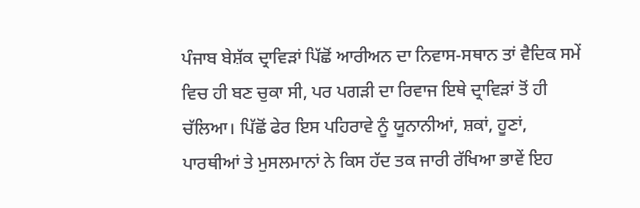ਪੰਜਾਬ ਬੇਸ਼ੱਕ ਦ੍ਰਾਵਿੜਾਂ ਪਿੱਛੋਂ ਆਰੀਅਨ ਦਾ ਨਿਵਾਸ-ਸਥਾਨ ਤਾਂ ਵੈਦਿਕ ਸਮੇਂ ਵਿਚ ਹੀ ਬਣ ਚੁਕਾ ਸੀ, ਪਰ ਪਗੜੀ ਦਾ ਰਿਵਾਜ ਇਥੇ ਦ੍ਰਾਵਿੜਾਂ ਤੋਂ ਹੀ ਚੱਲਿਆ। ਪਿੱਛੋਂ ਫੇਰ ਇਸ ਪਹਿਰਾਵੇ ਨੂੰ ਯੂਨਾਨੀਆਂ, ਸ਼ਕਾਂ, ਹੂਣਾਂ, ਪਾਰਥੀਆਂ ਤੇ ਮੁਸਲਮਾਨਾਂ ਨੇ ਕਿਸ ਹੱਦ ਤਕ ਜਾਰੀ ਰੱਖਿਆ ਭਾਵੇਂ ਇਹ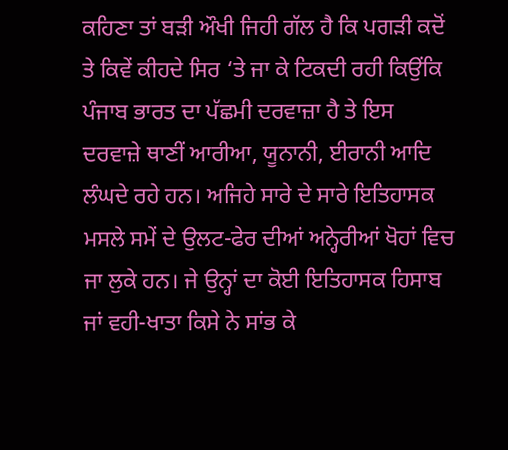ਕਹਿਣਾ ਤਾਂ ਬੜੀ ਔਖੀ ਜਿਹੀ ਗੱਲ ਹੈ ਕਿ ਪਗੜੀ ਕਦੋਂ ਤੇ ਕਿਵੇਂ ਕੀਹਦੇ ਸਿਰ ‘ਤੇ ਜਾ ਕੇ ਟਿਕਦੀ ਰਹੀ ਕਿਉਂਕਿ ਪੰਜਾਬ ਭਾਰਤ ਦਾ ਪੱਛਮੀ ਦਰਵਾਜ਼ਾ ਹੈ ਤੇ ਇਸ ਦਰਵਾਜ਼ੇ ਥਾਣੀਂ ਆਰੀਆ, ਯੂਨਾਨੀ, ਈਰਾਨੀ ਆਦਿ ਲੰਘਦੇ ਰਹੇ ਹਨ। ਅਜਿਹੇ ਸਾਰੇ ਦੇ ਸਾਰੇ ਇਤਿਹਾਸਕ ਮਸਲੇ ਸਮੇਂ ਦੇ ਉਲਟ-ਫੇਰ ਦੀਆਂ ਅਨ੍ਹੇਰੀਆਂ ਖੋਹਾਂ ਵਿਚ ਜਾ ਲੁਕੇ ਹਨ। ਜੇ ਉਨ੍ਹਾਂ ਦਾ ਕੋਈ ਇਤਿਹਾਸਕ ਹਿਸਾਬ ਜਾਂ ਵਹੀ-ਖਾਤਾ ਕਿਸੇ ਨੇ ਸਾਂਭ ਕੇ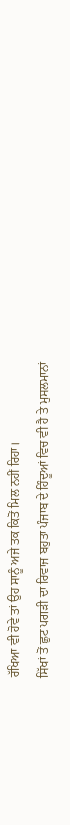ਰੱਖਿਆ ਵੀ ਹੋਵੇ ਤਾਂ ਉਹ ਸਾਨੂੰ ਅਜੇ ਤਕ ਕਿਤੋਂ ਮਿਲ ਨਹੀਂ ਰਿਹਾ।
ਸਿੱਖਾਂ ਤੋਂ ਛੁਟ ਪਗੜੀ ਦਾ ਰਿਵਾਜ ਬਹੁਤਾ ਪੰਜਾਬ ਦੇ ਹਿੰਦੂਆਂ ਵਿਚ ਵੀ ਹੈ ਤੇ ਮੁਸਲਮਾਨਾਂ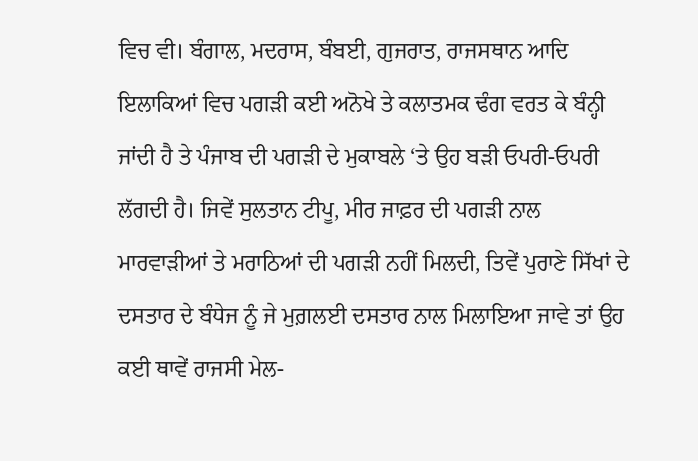ਵਿਚ ਵੀ। ਬੰਗਾਲ, ਮਦਰਾਸ, ਬੰਬਈ, ਗੁਜਰਾਤ, ਰਾਜਸਥਾਨ ਆਦਿ ਇਲਾਕਿਆਂ ਵਿਚ ਪਗੜੀ ਕਈ ਅਨੋਖੇ ਤੇ ਕਲਾਤਮਕ ਢੰਗ ਵਰਤ ਕੇ ਬੰਨ੍ਹੀ ਜਾਂਦੀ ਹੈ ਤੇ ਪੰਜਾਬ ਦੀ ਪਗੜੀ ਦੇ ਮੁਕਾਬਲੇ ‘ਤੇ ਉਹ ਬੜੀ ਓਪਰੀ-ਓਪਰੀ ਲੱਗਦੀ ਹੈ। ਜਿਵੇਂ ਸੁਲਤਾਨ ਟੀਪੂ, ਮੀਰ ਜਾਫ਼ਰ ਦੀ ਪਗੜੀ ਨਾਲ ਮਾਰਵਾੜੀਆਂ ਤੇ ਮਰਾਠਿਆਂ ਦੀ ਪਗੜੀ ਨਹੀਂ ਮਿਲਦੀ, ਤਿਵੇਂ ਪੁਰਾਣੇ ਸਿੱਖਾਂ ਦੇ ਦਸਤਾਰ ਦੇ ਬੰਧੇਜ ਨੂੰ ਜੇ ਮੁਗ਼ਲਈ ਦਸਤਾਰ ਨਾਲ ਮਿਲਾਇਆ ਜਾਵੇ ਤਾਂ ਉਹ ਕਈ ਥਾਵੇਂ ਰਾਜਸੀ ਮੇਲ-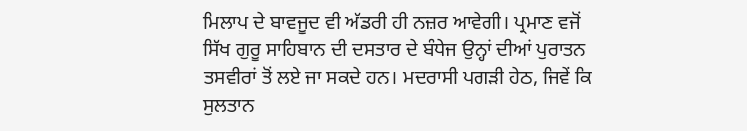ਮਿਲਾਪ ਦੇ ਬਾਵਜੂਦ ਵੀ ਅੱਡਰੀ ਹੀ ਨਜ਼ਰ ਆਵੇਗੀ। ਪ੍ਰਮਾਣ ਵਜੋਂ ਸਿੱਖ ਗੁਰੂ ਸਾਹਿਬਾਨ ਦੀ ਦਸਤਾਰ ਦੇ ਬੰਧੇਜ ਉਨ੍ਹਾਂ ਦੀਆਂ ਪੁਰਾਤਨ ਤਸਵੀਰਾਂ ਤੋਂ ਲਏ ਜਾ ਸਕਦੇ ਹਨ। ਮਦਰਾਸੀ ਪਗੜੀ ਹੇਠ, ਜਿਵੇਂ ਕਿ ਸੁਲਤਾਨ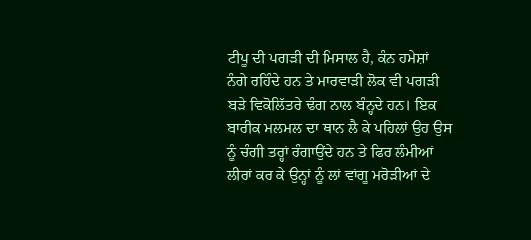ਟੀਪੂ ਦੀ ਪਗੜੀ ਦੀ ਮਿਸਾਲ ਹੈ, ਕੰਨ ਹਮੇਸ਼ਾਂ ਨੰਗੇ ਰਹਿੰਦੇ ਹਨ ਤੇ ਮਾਰਵਾੜੀ ਲੋਕ ਵੀ ਪਗੜੀ ਬੜੇ ਵਿਕੋਲਿੱਤਰੇ ਢੰਗ ਨਾਲ ਬੰਨ੍ਹਦੇ ਹਨ। ਇਕ ਬਾਰੀਕ ਮਲਮਲ ਦਾ ਥਾਨ ਲੈ ਕੇ ਪਹਿਲਾਂ ਉਹ ਉਸ ਨੂੰ ਚੰਗੀ ਤਰ੍ਹਾਂ ਰੰਗਾਉਂਦੇ ਹਨ ਤੇ ਫਿਰ ਲੰਮੀਆਂ ਲੀਰਾਂ ਕਰ ਕੇ ਉਨ੍ਹਾਂ ਨੂੰ ਲਾਂ ਵਾਂਗੂ ਮਰੋੜੀਆਂ ਦੇ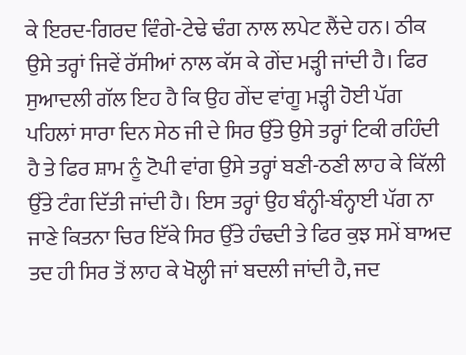ਕੇ ਇਰਦ-ਗਿਰਦ ਵਿੰਗੇ-ਟੇਢੇ ਢੰਗ ਨਾਲ ਲਪੇਟ ਲੈਂਦੇ ਹਨ। ਠੀਕ ਉਸੇ ਤਰ੍ਹਾਂ ਜਿਵੇਂ ਰੱਸੀਆਂ ਨਾਲ ਕੱਸ ਕੇ ਗੇਂਦ ਮੜ੍ਹੀ ਜਾਂਦੀ ਹੈ। ਫਿਰ ਸੁਆਦਲੀ ਗੱਲ ਇਹ ਹੈ ਕਿ ਉਹ ਗੇਂਦ ਵਾਂਗੂ ਮੜ੍ਹੀ ਹੋਈ ਪੱਗ ਪਹਿਲਾਂ ਸਾਰਾ ਦਿਨ ਸੇਠ ਜੀ ਦੇ ਸਿਰ ਉੱਤੇ ਉਸੇ ਤਰ੍ਹਾਂ ਟਿਕੀ ਰਹਿੰਦੀ ਹੈ ਤੇ ਫਿਰ ਸ਼ਾਮ ਨੂੰ ਟੋਪੀ ਵਾਂਗ ਉਸੇ ਤਰ੍ਹਾਂ ਬਣੀ-ਠਣੀ ਲਾਹ ਕੇ ਕਿੱਲੀ ਉੱਤੇ ਟੰਗ ਦਿੱਤੀ ਜਾਂਦੀ ਹੈ। ਇਸ ਤਰ੍ਹਾਂ ਉਹ ਬੰਨ੍ਹੀ-ਬੰਨ੍ਹਾਈ ਪੱਗ ਨਾ ਜਾਣੇ ਕਿਤਨਾ ਚਿਰ ਇੱਕੇ ਸਿਰ ਉੱਤੇ ਹੰਢਦੀ ਤੇ ਫਿਰ ਕੁਝ ਸਮੇਂ ਬਾਅਦ ਤਦ ਹੀ ਸਿਰ ਤੋਂ ਲਾਹ ਕੇ ਖੋਲ੍ਹੀ ਜਾਂ ਬਦਲੀ ਜਾਂਦੀ ਹੈ, ਜਦ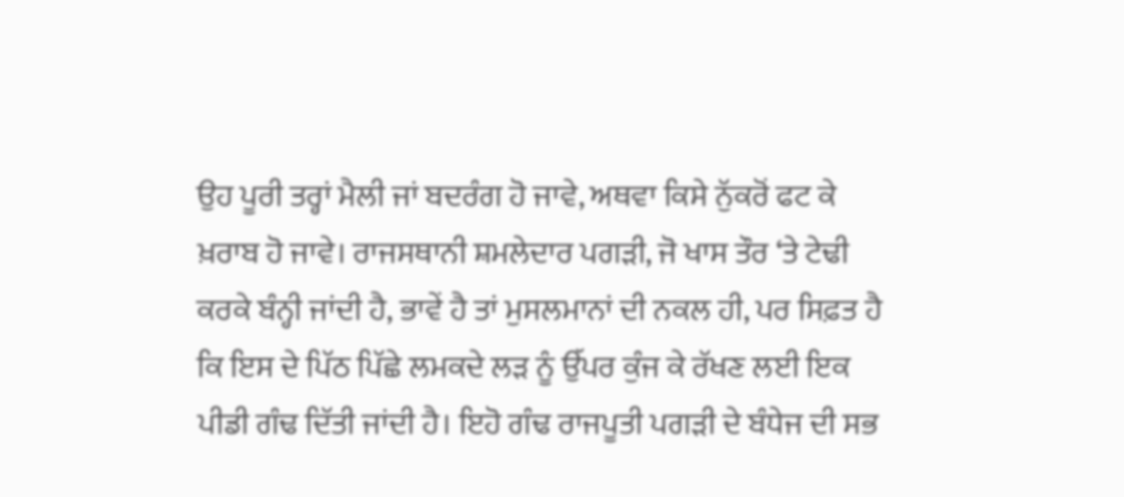ਉਹ ਪੂਰੀ ਤਰ੍ਹਾਂ ਮੈਲੀ ਜਾਂ ਬਦਰੰਗ ਹੋ ਜਾਵੇ, ਅਥਵਾ ਕਿਸੇ ਨੁੱਕਰੋਂ ਫਟ ਕੇ ਖ਼ਰਾਬ ਹੋ ਜਾਵੇ। ਰਾਜਸਥਾਨੀ ਸ਼ਮਲੇਦਾਰ ਪਗੜੀ, ਜੋ ਖਾਸ ਤੌਰ ‘ਤੇ ਟੇਢੀ ਕਰਕੇ ਬੰਨ੍ਹੀ ਜਾਂਦੀ ਹੈ, ਭਾਵੇਂ ਹੈ ਤਾਂ ਮੁਸਲਮਾਨਾਂ ਦੀ ਨਕਲ ਹੀ, ਪਰ ਸਿਫ਼ਤ ਹੈ ਕਿ ਇਸ ਦੇ ਪਿੱਠ ਪਿੱਛੇ ਲਮਕਦੇ ਲੜ ਨੂੰ ਉੱਪਰ ਕੁੰਜ ਕੇ ਰੱਖਣ ਲਈ ਇਕ ਪੀਡੀ ਗੰਢ ਦਿੱਤੀ ਜਾਂਦੀ ਹੈ। ਇਹੋ ਗੰਢ ਰਾਜਪੂਤੀ ਪਗੜੀ ਦੇ ਬੰਧੇਜ ਦੀ ਸਭ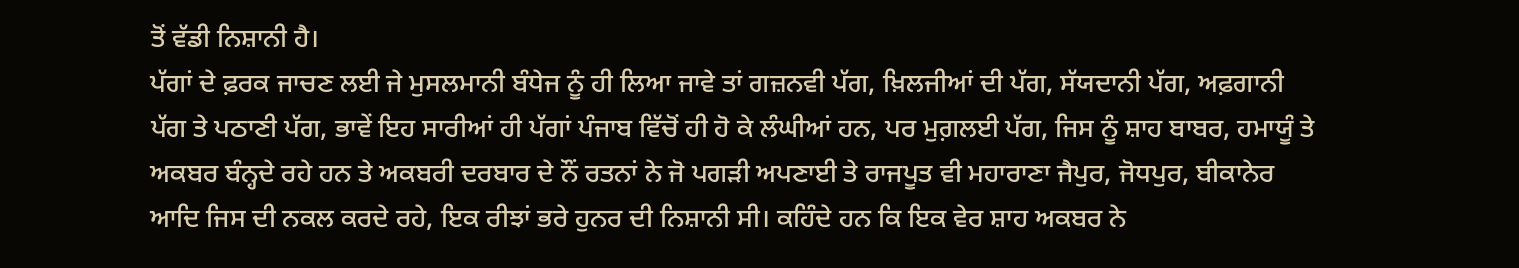ਤੋਂ ਵੱਡੀ ਨਿਸ਼ਾਨੀ ਹੈ।
ਪੱਗਾਂ ਦੇ ਫ਼ਰਕ ਜਾਚਣ ਲਈ ਜੇ ਮੁਸਲਮਾਨੀ ਬੰਧੇਜ ਨੂੰ ਹੀ ਲਿਆ ਜਾਵੇ ਤਾਂ ਗਜ਼ਨਵੀ ਪੱਗ, ਖ਼ਿਲਜੀਆਂ ਦੀ ਪੱਗ, ਸੱਯਦਾਨੀ ਪੱਗ, ਅਫ਼ਗਾਨੀ ਪੱਗ ਤੇ ਪਠਾਣੀ ਪੱਗ, ਭਾਵੇਂ ਇਹ ਸਾਰੀਆਂ ਹੀ ਪੱਗਾਂ ਪੰਜਾਬ ਵਿੱਚੋਂ ਹੀ ਹੋ ਕੇ ਲੰਘੀਆਂ ਹਨ, ਪਰ ਮੁਗ਼ਲਈ ਪੱਗ, ਜਿਸ ਨੂੰ ਸ਼ਾਹ ਬਾਬਰ, ਹਮਾਯੂੰ ਤੇ ਅਕਬਰ ਬੰਨ੍ਹਦੇ ਰਹੇ ਹਨ ਤੇ ਅਕਬਰੀ ਦਰਬਾਰ ਦੇ ਨੌਂ ਰਤਨਾਂ ਨੇ ਜੋ ਪਗੜੀ ਅਪਣਾਈ ਤੇ ਰਾਜਪੂਤ ਵੀ ਮਹਾਰਾਣਾ ਜੈਪੁਰ, ਜੋਧਪੁਰ, ਬੀਕਾਨੇਰ ਆਦਿ ਜਿਸ ਦੀ ਨਕਲ ਕਰਦੇ ਰਹੇ, ਇਕ ਰੀਝਾਂ ਭਰੇ ਹੁਨਰ ਦੀ ਨਿਸ਼ਾਨੀ ਸੀ। ਕਹਿੰਦੇ ਹਨ ਕਿ ਇਕ ਵੇਰ ਸ਼ਾਹ ਅਕਬਰ ਨੇ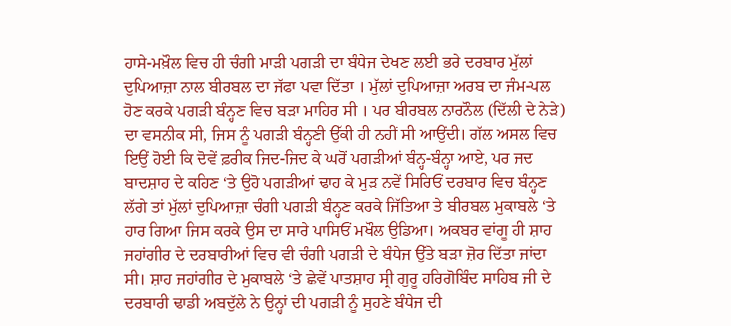ਹਾਸੇ-ਮਖ਼ੌਲ ਵਿਚ ਹੀ ਚੰਗੀ ਮਾੜੀ ਪਗੜੀ ਦਾ ਬੰਧੇਜ ਦੇਖਣ ਲਈ ਭਰੇ ਦਰਬਾਰ ਮੁੱਲਾਂ ਦੁਪਿਆਜ਼ਾ ਨਾਲ ਬੀਰਬਲ ਦਾ ਜੱਫਾ ਪਵਾ ਦਿੱਤਾ । ਮੁੱਲਾਂ ਦੁਪਿਆਜ਼ਾ ਅਰਬ ਦਾ ਜੰਮ-ਪਲ ਹੋਣ ਕਰਕੇ ਪਗੜੀ ਬੰਨ੍ਹਣ ਵਿਚ ਬੜਾ ਮਾਹਿਰ ਸੀ । ਪਰ ਬੀਰਬਲ ਨਾਰਨੌਲ (ਦਿੱਲੀ ਦੇ ਨੇੜੇ) ਦਾ ਵਸਨੀਕ ਸੀ, ਜਿਸ ਨੂੰ ਪਗੜੀ ਬੰਨ੍ਹਣੀ ਉੱਕੀ ਹੀ ਨਹੀਂ ਸੀ ਆਉਂਦੀ। ਗੱਲ ਅਸਲ ਵਿਚ ਇਉਂ ਹੋਈ ਕਿ ਦੋਵੇਂ ਫ਼ਰੀਕ ਜਿਦ-ਜਿਦ ਕੇ ਘਰੋਂ ਪਗੜੀਆਂ ਬੰਨ੍ਹ-ਬੰਨ੍ਹਾ ਆਏ, ਪਰ ਜਦ ਬਾਦਸ਼ਾਹ ਦੇ ਕਹਿਣ ‘ਤੇ ਉਹੋ ਪਗੜੀਆਂ ਢਾਹ ਕੇ ਮੁੜ ਨਵੇਂ ਸਿਰਿਓਂ ਦਰਬਾਰ ਵਿਚ ਬੰਨ੍ਹਣ ਲੱਗੇ ਤਾਂ ਮੁੱਲਾਂ ਦੁਪਿਆਜ਼ਾ ਚੰਗੀ ਪਗੜੀ ਬੰਨ੍ਹਣ ਕਰਕੇ ਜਿੱਤਿਆ ਤੇ ਬੀਰਬਲ ਮੁਕਾਬਲੇ ‘ਤੇ ਹਾਰ ਗਿਆ ਜਿਸ ਕਰਕੇ ਉਸ ਦਾ ਸਾਰੇ ਪਾਸਿਓਂ ਮਖੌਲ ਉਡਿਆ। ਅਕਬਰ ਵਾਂਗੂ ਹੀ ਸ਼ਾਹ ਜਹਾਂਗੀਰ ਦੇ ਦਰਬਾਰੀਆਂ ਵਿਚ ਵੀ ਚੰਗੀ ਪਗੜੀ ਦੇ ਬੰਧੇਜ ਉੱਤੇ ਬੜਾ ਜ਼ੋਰ ਦਿੱਤਾ ਜਾਂਦਾ ਸੀ। ਸ਼ਾਹ ਜਹਾਂਗੀਰ ਦੇ ਮੁਕਾਬਲੇ ‘ਤੇ ਛੇਵੇਂ ਪਾਤਸ਼ਾਹ ਸ੍ਰੀ ਗੁਰੂ ਹਰਿਗੋਬਿੰਦ ਸਾਹਿਬ ਜੀ ਦੇ ਦਰਬਾਰੀ ਢਾਡੀ ਅਬਦੁੱਲੇ ਨੇ ਉਨ੍ਹਾਂ ਦੀ ਪਗੜੀ ਨੂੰ ਸੁਹਣੇ ਬੰਧੇਜ ਦੀ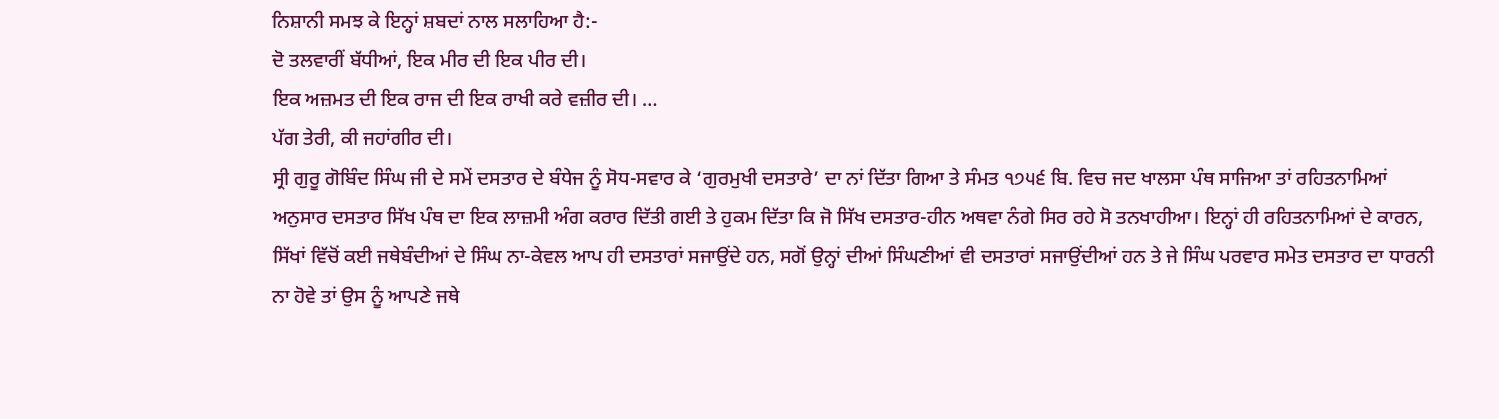ਨਿਸ਼ਾਨੀ ਸਮਝ ਕੇ ਇਨ੍ਹਾਂ ਸ਼ਬਦਾਂ ਨਾਲ ਸਲਾਹਿਆ ਹੈ:-
ਦੋ ਤਲਵਾਰੀਂ ਬੱਧੀਆਂ, ਇਕ ਮੀਰ ਦੀ ਇਕ ਪੀਰ ਦੀ।
ਇਕ ਅਜ਼ਮਤ ਦੀ ਇਕ ਰਾਜ ਦੀ ਇਕ ਰਾਖੀ ਕਰੇ ਵਜ਼ੀਰ ਦੀ। …
ਪੱਗ ਤੇਰੀ, ਕੀ ਜਹਾਂਗੀਰ ਦੀ।
ਸ੍ਰੀ ਗੁਰੂ ਗੋਬਿੰਦ ਸਿੰਘ ਜੀ ਦੇ ਸਮੇਂ ਦਸਤਾਰ ਦੇ ਬੰਧੇਜ ਨੂੰ ਸੋਧ-ਸਵਾਰ ਕੇ ‘ਗੁਰਮੁਖੀ ਦਸਤਾਰੇ’ ਦਾ ਨਾਂ ਦਿੱਤਾ ਗਿਆ ਤੇ ਸੰਮਤ ੧੭੫੬ ਬਿ. ਵਿਚ ਜਦ ਖਾਲਸਾ ਪੰਥ ਸਾਜਿਆ ਤਾਂ ਰਹਿਤਨਾਮਿਆਂ ਅਨੁਸਾਰ ਦਸਤਾਰ ਸਿੱਖ ਪੰਥ ਦਾ ਇਕ ਲਾਜ਼ਮੀ ਅੰਗ ਕਰਾਰ ਦਿੱਤੀ ਗਈ ਤੇ ਹੁਕਮ ਦਿੱਤਾ ਕਿ ਜੋ ਸਿੱਖ ਦਸਤਾਰ-ਹੀਨ ਅਥਵਾ ਨੰਗੇ ਸਿਰ ਰਹੇ ਸੋ ਤਨਖਾਹੀਆ। ਇਨ੍ਹਾਂ ਹੀ ਰਹਿਤਨਾਮਿਆਂ ਦੇ ਕਾਰਨ, ਸਿੱਖਾਂ ਵਿੱਚੋਂ ਕਈ ਜਥੇਬੰਦੀਆਂ ਦੇ ਸਿੰਘ ਨਾ-ਕੇਵਲ ਆਪ ਹੀ ਦਸਤਾਰਾਂ ਸਜਾਉਂਦੇ ਹਨ, ਸਗੋਂ ਉਨ੍ਹਾਂ ਦੀਆਂ ਸਿੰਘਣੀਆਂ ਵੀ ਦਸਤਾਰਾਂ ਸਜਾਉਂਦੀਆਂ ਹਨ ਤੇ ਜੇ ਸਿੰਘ ਪਰਵਾਰ ਸਮੇਤ ਦਸਤਾਰ ਦਾ ਧਾਰਨੀ ਨਾ ਹੋਵੇ ਤਾਂ ਉਸ ਨੂੰ ਆਪਣੇ ਜਥੇ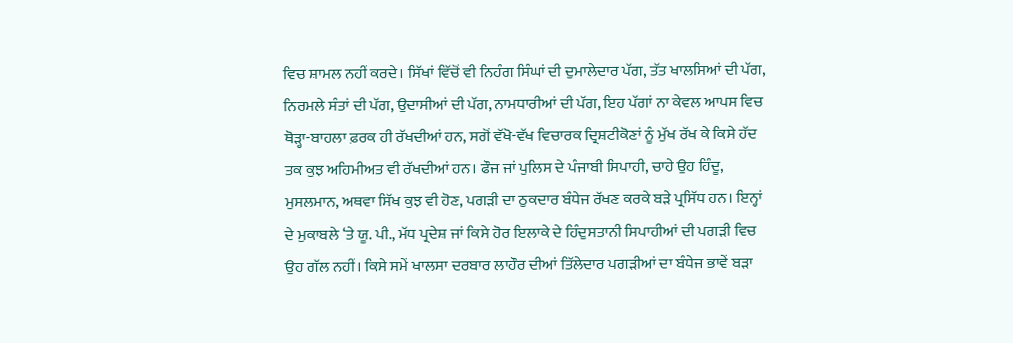ਵਿਚ ਸ਼ਾਮਲ ਨਹੀਂ ਕਰਦੇ। ਸਿੱਖਾਂ ਵਿੱਚੋਂ ਵੀ ਨਿਹੰਗ ਸਿੰਘਾਂ ਦੀ ਦੁਮਾਲੇਦਾਰ ਪੱਗ, ਤੱਤ ਖਾਲਸਿਆਂ ਦੀ ਪੱਗ, ਨਿਰਮਲੇ ਸੰਤਾਂ ਦੀ ਪੱਗ, ਉਦਾਸੀਆਂ ਦੀ ਪੱਗ, ਨਾਮਧਾਰੀਆਂ ਦੀ ਪੱਗ, ਇਹ ਪੱਗਾਂ ਨਾ ਕੇਵਲ ਆਪਸ ਵਿਚ ਥੋੜ੍ਹਾ-ਬਾਹਲਾ ਫ਼ਰਕ ਹੀ ਰੱਖਦੀਆਂ ਹਨ, ਸਗੋਂ ਵੱਖੋ-ਵੱਖ ਵਿਚਾਰਕ ਦ੍ਰਿਸ਼ਟੀਕੋਣਾਂ ਨੂੰ ਮੁੱਖ ਰੱਖ ਕੇ ਕਿਸੇ ਹੱਦ ਤਕ ਕੁਝ ਅਹਿਮੀਅਤ ਵੀ ਰੱਖਦੀਆਂ ਹਨ। ਫੌਜ ਜਾਂ ਪੁਲਿਸ ਦੇ ਪੰਜਾਬੀ ਸਿਪਾਹੀ, ਚਾਹੇ ਉਹ ਹਿੰਦੂ, ਮੁਸਲਮਾਨ, ਅਥਵਾ ਸਿੱਖ ਕੁਝ ਵੀ ਹੋਣ, ਪਗੜੀ ਦਾ ਠੁਕਦਾਰ ਬੰਧੇਜ ਰੱਖਣ ਕਰਕੇ ਬੜੇ ਪ੍ਰਸਿੱਧ ਹਨ। ਇਨ੍ਹਾਂ ਦੇ ਮੁਕਾਬਲੇ ‘ਤੇ ਯੂ. ਪੀ., ਮੱਧ ਪ੍ਰਦੇਸ਼ ਜਾਂ ਕਿਸੇ ਹੋਰ ਇਲਾਕੇ ਦੇ ਹਿੰਦੁਸਤਾਨੀ ਸਿਪਾਹੀਆਂ ਦੀ ਪਗੜੀ ਵਿਚ ਉਹ ਗੱਲ ਨਹੀਂ। ਕਿਸੇ ਸਮੇਂ ਖਾਲਸਾ ਦਰਬਾਰ ਲਾਹੌਰ ਦੀਆਂ ਤਿੱਲੇਦਾਰ ਪਗੜੀਆਂ ਦਾ ਬੰਧੇਜ ਭਾਵੇਂ ਬੜਾ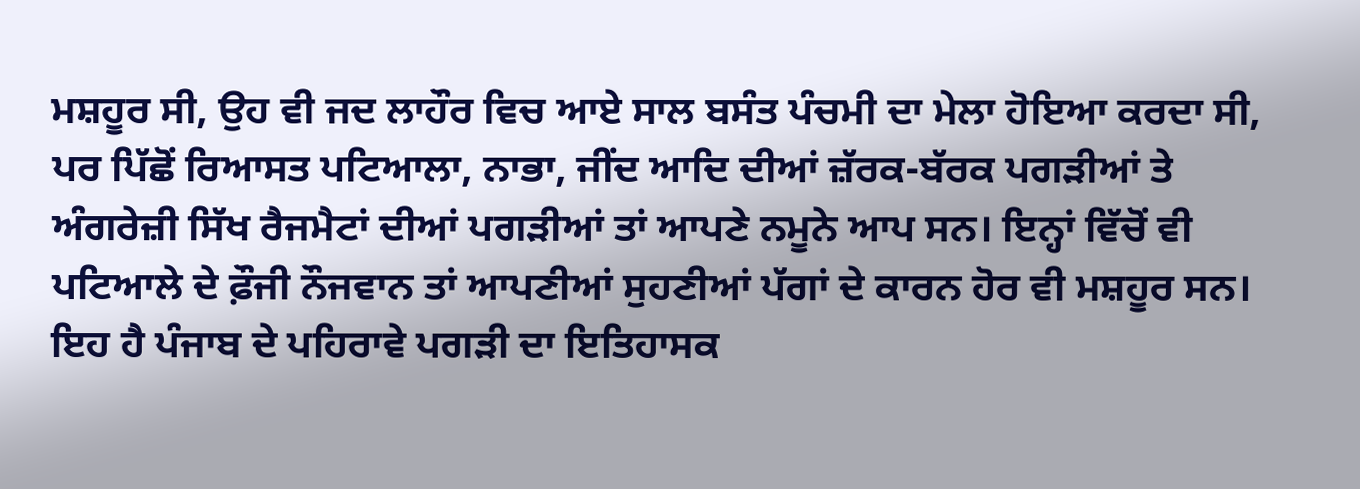ਮਸ਼ਹੂਰ ਸੀ, ਉਹ ਵੀ ਜਦ ਲਾਹੌਰ ਵਿਚ ਆਏ ਸਾਲ ਬਸੰਤ ਪੰਚਮੀ ਦਾ ਮੇਲਾ ਹੋਇਆ ਕਰਦਾ ਸੀ, ਪਰ ਪਿੱਛੋਂ ਰਿਆਸਤ ਪਟਿਆਲਾ, ਨਾਭਾ, ਜੀਂਦ ਆਦਿ ਦੀਆਂ ਜ਼ੱਰਕ-ਬੱਰਕ ਪਗੜੀਆਂ ਤੇ ਅੰਗਰੇਜ਼ੀ ਸਿੱਖ ਰੈਜਮੈਟਾਂ ਦੀਆਂ ਪਗੜੀਆਂ ਤਾਂ ਆਪਣੇ ਨਮੂਨੇ ਆਪ ਸਨ। ਇਨ੍ਹਾਂ ਵਿੱਚੋਂ ਵੀ ਪਟਿਆਲੇ ਦੇ ਫ਼ੌਜੀ ਨੌਜਵਾਨ ਤਾਂ ਆਪਣੀਆਂ ਸੁਹਣੀਆਂ ਪੱਗਾਂ ਦੇ ਕਾਰਨ ਹੋਰ ਵੀ ਮਸ਼ਹੂਰ ਸਨ।
ਇਹ ਹੈ ਪੰਜਾਬ ਦੇ ਪਹਿਰਾਵੇ ਪਗੜੀ ਦਾ ਇਤਿਹਾਸਕ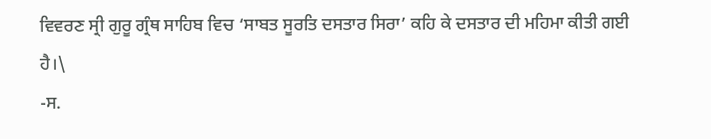ਵਿਵਰਣ ਸ੍ਰੀ ਗੁਰੂ ਗ੍ਰੰਥ ਸਾਹਿਬ ਵਿਚ ‘ਸਾਬਤ ਸੂਰਤਿ ਦਸਤਾਰ ਸਿਰਾ’ ਕਹਿ ਕੇ ਦਸਤਾਰ ਦੀ ਮਹਿਮਾ ਕੀਤੀ ਗਈ ਹੈ।\
-ਸ.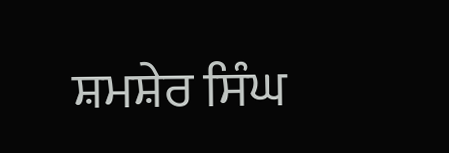ਸ਼ਮਸ਼ੇਰ ਸਿੰਘ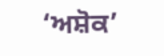‘ਅਸ਼ੋਕ’